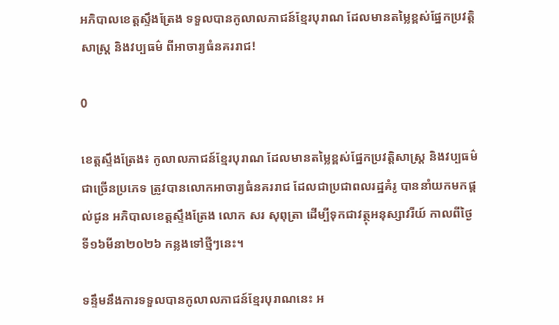អភិបាលខេត្តស្ទឹងត្រែង ទទួលបានកូលាលភាជន៍ខ្មែរបុរាណ ដែលមានតម្លៃខ្ពស់ផ្នែកប្រវត្តិសាស្ត្រ និងវប្បធម៌ ពីអាចារ្យធំនគររាជ!

0

ខេត្តស្ទឹងត្រែង៖ កូលាលភាជន៍ខ្មែរបុរាណ ដែលមានតម្លៃខ្ពស់ផ្នែកប្រវត្តិសាស្ត្រ និងវប្បធម៌ជាច្រើនប្រភេទ ត្រូវបានលោកអាចារ្យធំនគររាជ ដែលជាប្រជាពលរដ្ឋគំរូ បាននាំយកមកផ្តល់ជូន អភិបាលខេត្តស្ទឹងត្រែង លោក សរ សុពុត្រា ដើម្បីទុកជាវត្ថុអនុស្សាវរីយ៍ កាលពីថ្ងៃទី១៦មីនា២០២៦ កន្លងទៅថ្មីៗនេះ។

ទន្ទឹមនឹងការទទួលបានកូលាលភាជន៍ខ្មែរបុរាណនេះ អ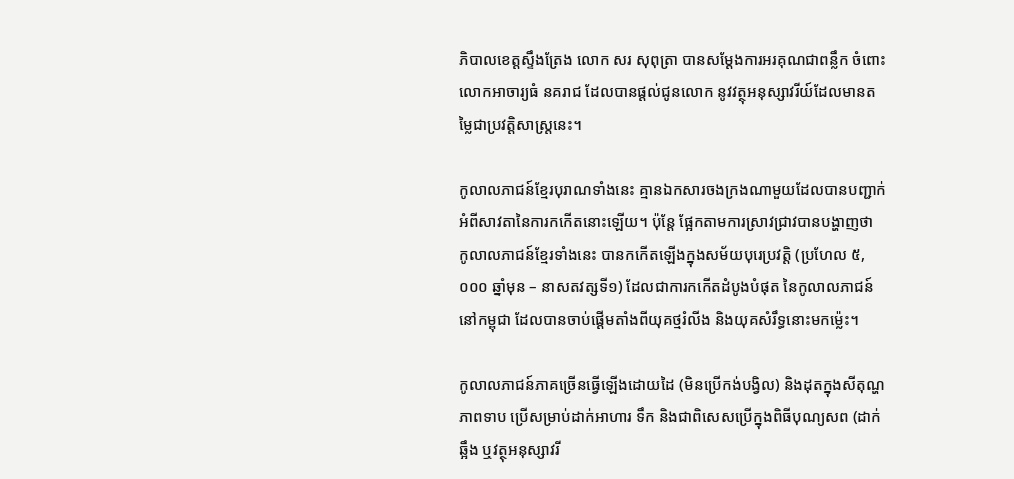ភិបាលខេត្តស្ទឹងត្រែង លោក សរ សុពុត្រា បានសម្តែងការអរគុណជាពន្លឹក ចំពោះលោកអាចារ្យធំ នគរាជ ដែលបានផ្តល់ជូនលោក នូវវត្ថុអនុស្សាវរីយ៍ដែលមានតម្លៃជាប្រវត្តិសាស្ត្រនេះ។

កូលាលភាជន៍ខ្មែរបុរាណទាំងនេះ គ្មានឯកសារចងក្រងណាមួយដែលបានបញ្ជាក់ អំពីសាវតានៃការកកើតនោះឡើយ។ ប៉ុន្តែ ផ្អែកតាមការស្រាវជ្រាវបានបង្ហាញថា កូលាលភាជន៍ខ្មែរទាំងនេះ បានកកើតឡើងក្នុងសម័យបុរេប្រវត្តិ (ប្រហែល ៥,០០០ ឆ្នាំមុន – នាសតវត្សទី១) ដែលជាការកកើតដំបូងបំផុត នៃកូលាលភាជន៍នៅកម្ពុជា ដែលបានចាប់ផ្តើមតាំងពីយុគថ្មរំលីង និងយុគសំរឹទ្ធនោះមកម្ល៉េះ។

កូលាលភាជន៍ភាគច្រើនធ្វើឡើងដោយដៃ (មិនប្រើកង់បង្វិល) និងដុតក្នុងសីតុណ្ហភាពទាប ប្រើសម្រាប់ដាក់អាហារ ទឹក និងជាពិសេសប្រើក្នុងពិធីបុណ្យសព (ដាក់ឆ្អឹង ឬវត្ថុអនុស្សាវរី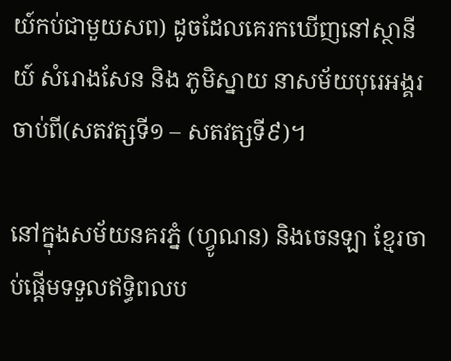យ៍កប់ជាមួយសព) ដូចដែលគេរកឃើញនៅស្ថានីយ៍ សំរោងសែន និង ភូមិស្នាយ នាសម័យបុរេអង្គរចាប់ពី(សតវត្សទី១ – សតវត្សទី៩)។

នៅក្នុងសម័យនគរភ្នំ (ហ្វូណន) និងចេនឡា ខ្មែរចាប់ផ្តើមទទួលឥទ្ធិពលប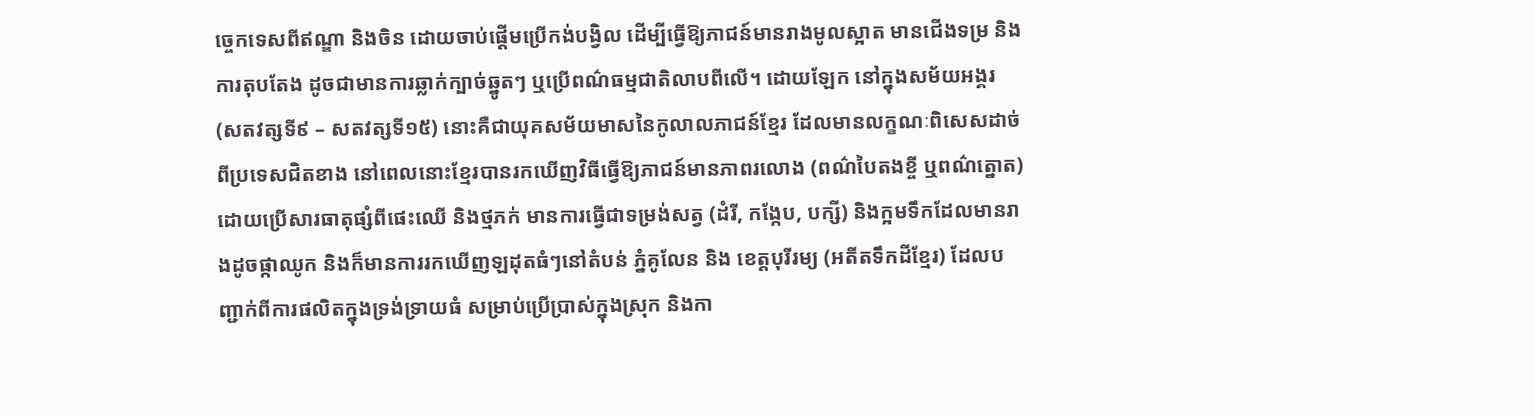ច្ចេកទេសពីឥណ្ឌា និងចិន ដោយចាប់ផ្តើមប្រើកង់បង្វិល ដើម្បីធ្វើឱ្យភាជន៍មានរាងមូលស្អាត មានជើងទម្រ និងការតុបតែង ដូចជាមានការឆ្លាក់ក្បាច់ឆ្នូតៗ ឬប្រើពណ៌ធម្មជាតិលាបពីលើ។ ដោយឡែក នៅក្នុងសម័យអង្គរ (សតវត្សទី៩ – សតវត្សទី១៥) នោះគឺជាយុគសម័យមាសនៃកូលាលភាជន៍ខ្មែរ ដែលមានលក្ខណៈពិសេសដាច់ពីប្រទេសជិតខាង នៅពេលនោះខ្មែរបានរកឃើញវិធីធ្វើឱ្យភាជន៍មានភាពរលោង (ពណ៌បៃតងខ្ចី ឬពណ៌ត្នោត) ដោយប្រើសារធាតុផ្សំពីផេះឈើ និងថ្មភក់ មានការធ្វើជាទម្រង់សត្វ (ដំរី, កង្កែប, បក្សី) និងក្អមទឹកដែលមានរាងដូចផ្កាឈូក និងក៏មានការរកឃើញឡដុតធំៗនៅតំបន់ ភ្នំគូលែន និង ខេត្តបុរីរម្យ (អតីតទឹកដីខ្មែរ) ដែលបញ្ជាក់ពីការផលិតក្នុងទ្រង់ទ្រាយធំ សម្រាប់ប្រើប្រាស់ក្នុងស្រុក និងកា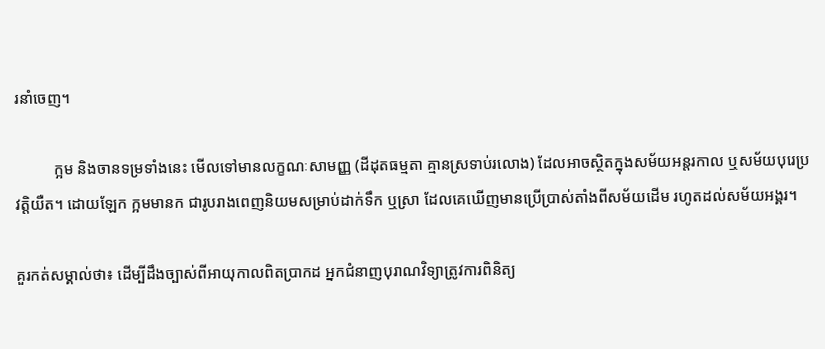រនាំចេញ។

          ក្អម និងចានទម្រទាំងនេះ មើលទៅមានលក្ខណៈសាមញ្ញ (ដីដុតធម្មតា គ្មានស្រទាប់រលោង) ដែលអាចស្ថិតក្នុងសម័យអន្តរកាល ឬសម័យបុរេប្រវត្តិយឺត។ ដោយឡែក ក្អមមានក ជារូបរាងពេញនិយមសម្រាប់ដាក់ទឹក ឬស្រា ដែលគេឃើញមានប្រើប្រាស់តាំងពីសម័យដើម រហូតដល់សម័យអង្គរ។

គួរកត់សម្គាល់ថា៖ ដើម្បីដឹងច្បាស់ពីអាយុកាលពិតប្រាកដ អ្នកជំនាញបុរាណវិទ្យាត្រូវការពិនិត្យ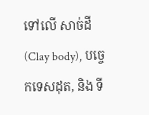ទៅលើ សាច់ដី (Clay body), បច្ចេកទេសដុត, និង ទី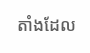តាំងដែល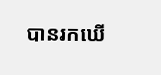បានរកឃើ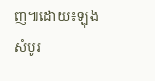ញ៕ដោយ៖ឡុង សំបូរ